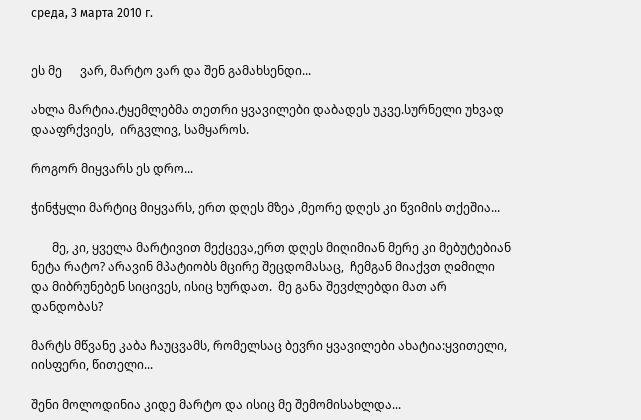среда, 3 марта 2010 г.


ეს მე      ვარ, მარტო ვარ და შენ გამახსენდი...

ახლა მარტია.ტყემლებმა თეთრი ყვავილები დაბადეს უკვე.სურნელი უხვად დააფრქვიეს,  ირგვლივ, სამყაროს.

როგორ მიყვარს ეს დრო...

ჭინჭყლი მარტიც მიყვარს, ერთ დღეს მზეა ,მეორე დღეს კი წვიმის თქეშია...

       მე, კი, ყველა მარტივით მექცევა,ერთ დღეს მიღიმიან მერე კი მებუტებიან ნეტა რატო? არავინ მპატიობს მცირე შეცდომასაც,  ჩემგან მიაქვთ ღჲმილი და მიბრუნებენ სიცივეს, ისიც ხურდათ.  მე განა შევძლებდი მათ არ დანდობას?

მარტს მწვანე კაბა ჩაუცვამს, რომელსაც ბევრი ყვავილები ახატია:ყვითელი, იისფერი, წითელი...

შენი მოლოდინია კიდე მარტო და ისიც მე შემომისახლდა...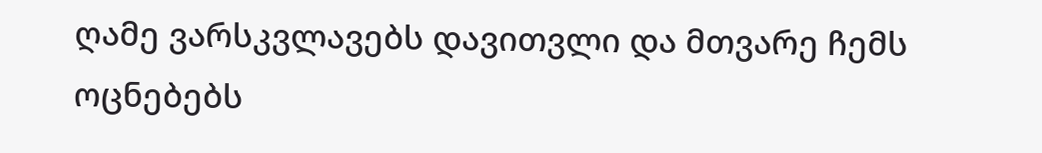ღამე ვარსკვლავებს დავითვლი და მთვარე ჩემს ოცნებებს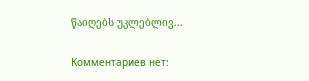წაიღებს უკლებლივ...

Комментариев нет: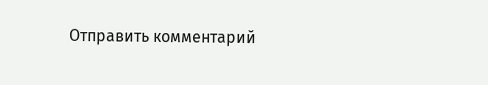Отправить комментарий